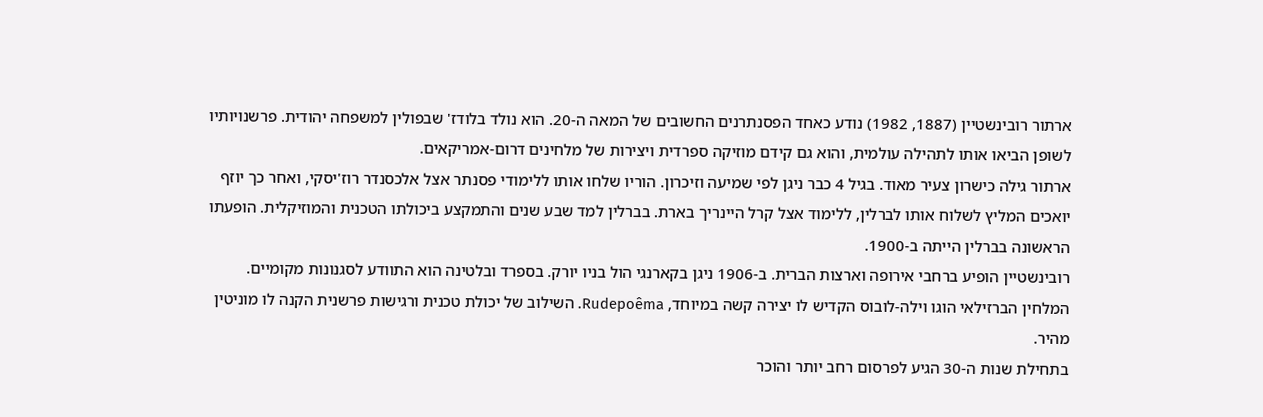ארתור רובינשטיין (1887, 1982) נודע כאחד הפסנתרנים החשובים של המאה ה‑20. הוא נולד בלודז' שבפולין למשפחה יהודית. פרשנויותיו לשופן הביאו אותו לתהילה עולמית, והוא גם קידם מוזיקה ספרדית ויצירות של מלחינים דרום‑אמריקאים.
ארתור גילה כישרון צעיר מאוד. בגיל 4 כבר ניגן לפי שמיעה וזיכרון. הוריו שלחו אותו ללימודי פסנתר אצל אלכסנדר רוז'יסקי, ואחר כך יוזף יואכים המליץ לשלוח אותו לברלין, ללימוד אצל קרל היינריך בארת. בברלין למד שבע שנים והתמקצע ביכולתו הטכנית והמוזיקלית. הופעתו הראשונה בברלין הייתה ב‑1900.
רובינשטיין הופיע ברחבי אירופה וארצות הברית. ב‑1906 ניגן בקארנגי הול בניו יורק. בספרד ובלטינה הוא התוודע לסגנונות מקומיים. המלחין הברזילאי הוגו וילה‑לובוס הקדיש לו יצירה קשה במיוחד, Rudepoêma. השילוב של יכולת טכנית ורגישות פרשנית הקנה לו מוניטין מהיר.
בתחילת שנות ה‑30 הגיע לפרסום רחב יותר והוכר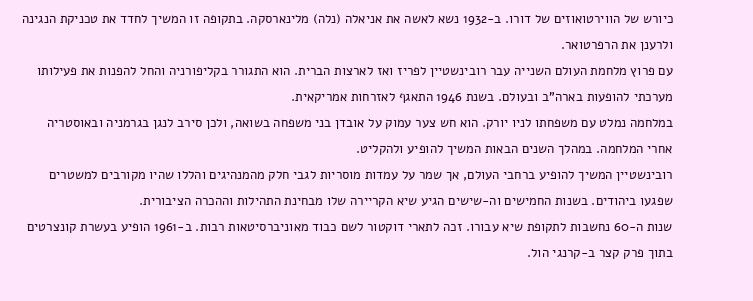כיורש של הווירטואוזים של דורו. ב‑1932 נשא לאשה את אניאלה (נלה) מלינארסקה. בתקופה זו המשיך לחדד את טכניקת הנגינה ולרענן את הרפרטואר.
עם פרוץ מלחמת העולם השנייה עבר רובינשטיין לפריז ואז לארצות הברית. הוא התגורר בקליפורניה והחל להפנות את פעילותו מערכתי להופעות בארה"ב ובעולם. בשנת 1946 התאגף לאזרחות אמריקאית.
במלחמה נמלט עם משפחתו לניו יורק. הוא חש צער עמוק על אובדן בני משפחה בשואה, ולכן סירב לנגן בגרמניה ובאוסטריה אחרי המלחמה. במהלך השנים הבאות המשיך להופיע ולהקליט.
רובינשטיין המשיך להופיע ברחבי העולם, אך שמר על עמדות מוסריות לגבי חלק מהמנהיגים והללו שהיו מקורבים למשטרים שפגעו ביהודים. בשנות החמישים וה‑שישים הגיע שיא הקריירה שלו מבחינת התהילות וההכרה הציבורית.
שנות ה‑60 נחשבות לתקופת שיא עבורו. זכה לתארי דוקטור לשם כבוד מאוניברסיטאות רבות. ב‑1961 הופיע בעשרת קונצרטים בתוך פרק קצר ב‑קרנגי הול.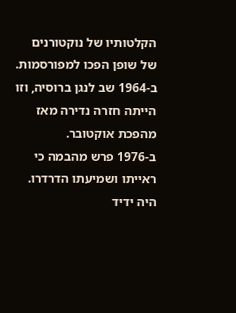הקלטותיו של נוקטורנים של שופן הפכו למפורסמות. ב‑1964 שב לנגן ברוסיה, וזו הייתה חזרה נדירה מאז מהפכת אוקטובר.
ב‑1976 פרש מהבמה כי ראייתו ושמיעתו הדרדרו. היה ידיד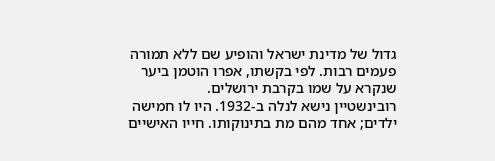גדול של מדינת ישראל והופיע שם ללא תמורה פעמים רבות. לפי בקשתו, אפרו הוטמן ביער שנקרא על שמו בקרבת ירושלים.
רובינשטיין נישא לנלה ב‑1932. היו לו חמישה ילדים; אחד מהם מת בתינוקותו. חייו האישיים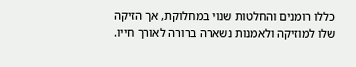כללו רומנים והחלטות שנוי במחלוקת, אך הזיקה שלו למוזיקה ולאמנות נשארה ברורה לאורך חייו.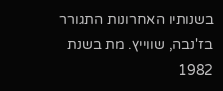בשנותיו האחרונות התגורר בז'נבה, שווייץ. מת בשנת 1982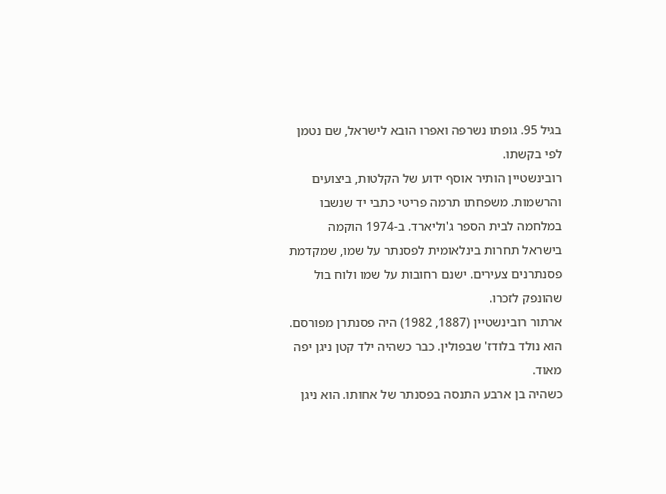בגיל 95. גופתו נשרפה ואפרו הובא לישראל, שם נטמן לפי בקשתו.
רובינשטיין הותיר אוסף ידוע של הקלטות, ביצועים והרשמות. משפחתו תרמה פריטי כתבי יד שנשבו במלחמה לבית הספר ג'וליארד. ב‑1974 הוקמה בישראל תחרות בינלאומית לפסנתר על שמו, שמקדמת פסנתרנים צעירים. ישנם רחובות על שמו ולוח בול שהונפק לזכרו.
ארתור רובינשטיין (1887, 1982) היה פסנתרן מפורסם. הוא נולד בלודז' שבפולין. כבר כשהיה ילד קטן ניגן יפה מאוד.
כשהיה בן ארבע התנסה בפסנתר של אחותו. הוא ניגן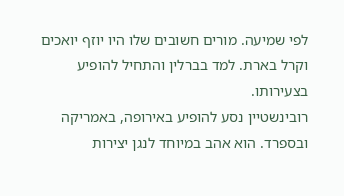לפי שמיעה. מורים חשובים שלו היו יוזף יואכים וקרל בארת. למד בברלין והתחיל להופיע בצעירותו.
רובינשטיין נסע להופיע באירופה, באמריקה ובספרד. הוא אהב במיוחד לנגן יצירות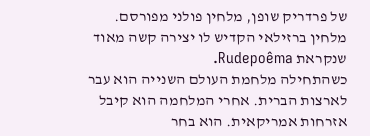של פרדריק שופן, מלחין פולני מפורסם. מלחין ברזילאי הקדיש לו יצירה קשה מאוד שנקראת Rudepoêma.
כשהתחילה מלחמת העולם השנייה הוא עבר לארצות הברית. אחרי המלחמה הוא קיבל אזרחות אמריקאית. הוא בחר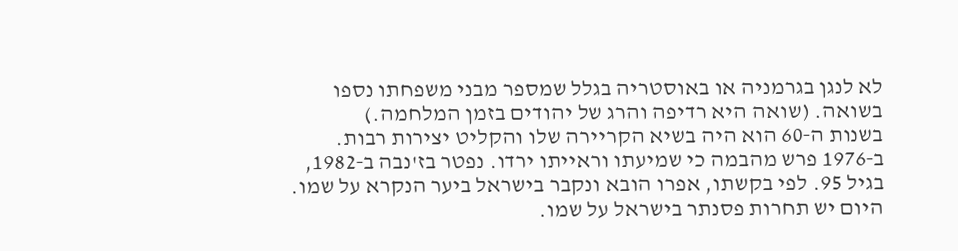לא לנגן בגרמניה או באוסטריה בגלל שמספר מבני משפחתו נספו בשואה. (שואה היא רדיפה והרג של יהודים בזמן המלחמה.)
בשנות ה‑60 הוא היה בשיא הקריירה שלו והקליט יצירות רבות. ב‑1976 פרש מהבמה כי שמיעתו וראייתו ירדו. נפטר בז'נבה ב‑1982, בגיל 95. לפי בקשתו, אפרו הובא ונקבר בישראל ביער הנקרא על שמו. היום יש תחרות פסנתר בישראל על שמו.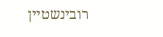רובינשטיין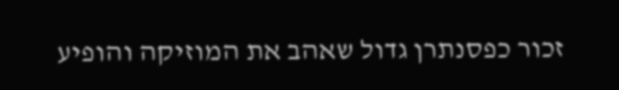זכור כפסנתרן גדול שאהב את המוזיקה והופיע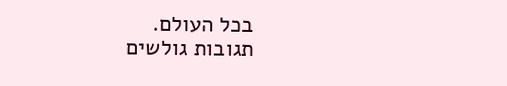בכל העולם.
תגובות גולשים